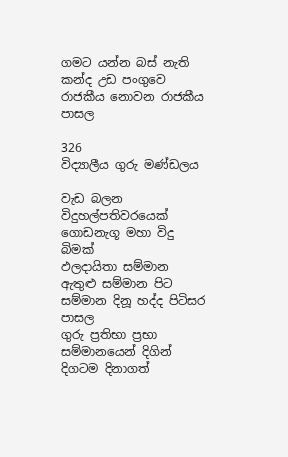ගමට යන්න බස් නැති කන්ද උඩ පංගුවෙ රාජකීය නොවන රාජකීය පාසල

326
විද්‍යාලීය ගුරු මණ්ඩලය

වැඩ බලන විදුහල්පතිවරයෙක් ගොඩනැගූ මහා විදු බිමක්
ඵලදායිතා සම්මාන ඇතුළු සම්මාන පිට සම්මාන දිනූ හද්ද පිටිසර පාසල
ගුරු ප්‍රතිභා ප්‍රභා සම්මානයෙන් දිගින් දිගටම දිනාගත්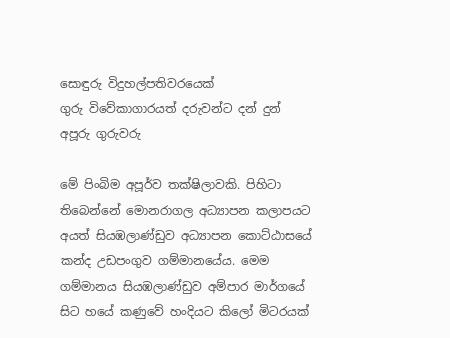සොඳුරු විදුහල්පතිවරයෙක්
ගුරු විවේකාගාරයත් දරුවන්ට දන් දුන් අපූරු ගුරුවරු

මේ පිංබිම අපූර්ව තක්ෂිලාවකි. පිහිටා තිබෙන්නේ මොනරාගල අධ්‍යාපන කලාපයට අයත් සියඹලාණ්ඩුව අධ්‍යාපන කොට්ඨාසයේ කන්ද උඩපංගුව ගම්මානයේය. මෙම ගම්මානය සියඹලාණ්ඩුව අම්පාර මාර්ගයේ සිට හයේ කණුවේ හංදියට කිලෝ මිටරයක්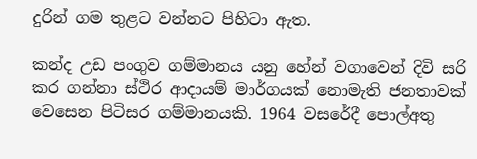දුරින් ගම තුළට වන්නට පිහිටා ඇත.

කන්ද උඩ පංගුව ගම්මානය යනු හේන් වගාවෙන් දිවි සරි කර ගන්නා ස්ථිර ආදායම් මාර්ගයක් නොමැති ජනතාවක් වෙසෙන පිටිසර ගම්මානයකි. 1964 වසරේදී පොල්අතු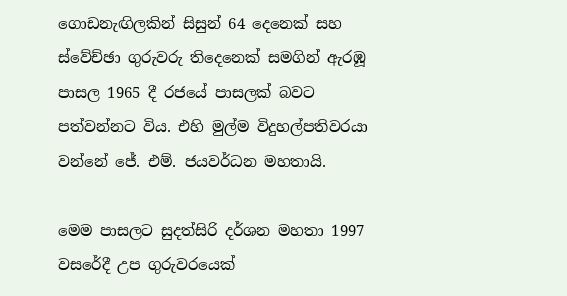ගොඩනැඟිලකින් සිසුන් 64 දෙනෙක් සහ ස්වේච්ඡා ගුරුවරු තිදෙනෙක් සමගින් ඇරඹූ පාසල 1965 දී රජයේ පාසලක් බවට පත්වන්නට විය. එහි මුල්ම විදුහල්පතිවරයා වන්නේ ජේ. එම්. ජයවර්ධන මහතායි.

මෙම පාසලට සුදත්සිරි දර්ශන මහතා 1997 වසරේදී උප ගුරුවරයෙක්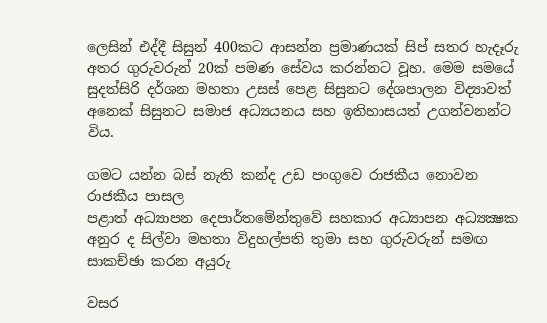ලෙසින් එද්දී සිසුන් 400කට ආසන්න ප්‍රමාණයක් සිප් සතර හැදෑරු අතර ගුරුවරුන් 20ක් පමණ සේවය කරන්නට වූහ. මෙම සමයේ සුදත්සිරි දර්ශන මහතා උසස් පෙළ සිසුනට දේශපාලන විද්‍යාවත් අනෙක් සිසුනට සමාජ අධ්‍යයනය සහ ඉතිහාසයත් උගන්වනන්ට විය.

ගමට යන්න බස් නැති කන්ද උඩ පංගුවෙ රාජකීය නොවන රාජකීය පාසල
පළාත් අධ්‍යාපන දෙපාර්තමේන්තුවේ සහකාර අධ්‍යාපන අධ්‍යක්‍ෂක අනුර ද සිල්වා මහතා විදුහල්පති තුමා සහ ගුරුවරුන් සමඟ සාකච්ඡා කරන අයුරු

වසර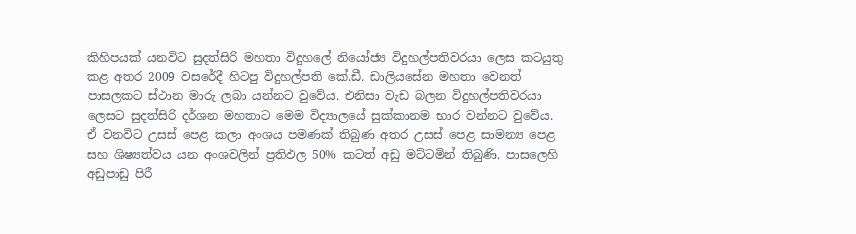කිහිපයක් යනවිට සුදත්සිරි මහතා විදුහලේ නියෝජ්‍ය විදුහල්පතිවරයා ලෙස කටයුතු කළ අතර 2009 වසරේදී හිටපු විදුහල්පති කේ.ඩී. ඩාලියසේන මහතා වෙනත් පාසලකට ස්ථාන මාරු ලබා යන්නට වුවේය. එනිසා වැඩ බලන විදුහල්පතිවරයා ලෙසට සුදත්සිරි දර්ශන මහතාට මෙම විද්‍යාලයේ සුක්කානම භාර වන්නට වුවේය. ඒ වනවිට උසස් පෙළ කලා අංශය පමණක් තිබුණ අතර උසස් පෙළ සාමන්‍ය පෙළ සහ ශිෂ්‍යත්වය යන අංශවලින් ප්‍රතිඵල 50% කටත් අඩු මට්ටමින් තිබුණි. පාසලෙහි අඩුපාඩු පිරී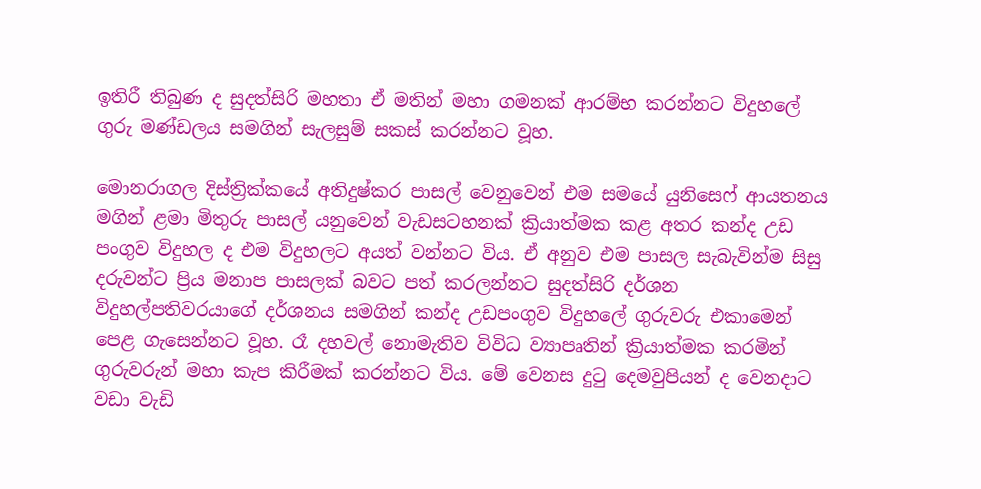ඉතිරී තිබුණ ද සුදත්සිරි මහතා ඒ මතින් මහා ගමනක් ආරම්භ කරන්නට විදුහලේ ගුරු මණ්ඩලය සමගින් සැලසුම් සකස් කරන්නට වූහ.

මොනරාගල දිස්ත්‍රික්කයේ අතිදුෂ්කර පාසල් වෙනුවෙන් එම සමයේ යුනිසෙෆ් ආයතනය මගින් ළමා මිතුරු පාසල් යනුවෙන් වැඩසටහනක් ක්‍රියාත්මක කළ අතර කන්ද උඩ පංගුව විදුහල ද එම විදුහලට අයත් වන්නට විය. ඒ අනුව එම පාසල සැබැවින්ම සිසු දරුවන්ට ප්‍රිය මනාප පාසලක් බවට පත් කරලන්නට සුදත්සිරි දර්ශන විදුහල්පතිවරයාගේ දර්ශනය සමගින් කන්ද උඩපංගුව විදුහලේ ගුරුවරු එකාමෙන් පෙළ ගැසෙන්නට වූහ. රෑ දහවල් නොමැතිව විවිධ ව්‍යාපෘතින් ක්‍රියාත්මක කරමින් ගුරුවරුන් මහා කැප කිරීමක් කරන්නට විය. මේ වෙනස දුටු දෙමවුපියන් ද වෙනදාට වඩා වැඩි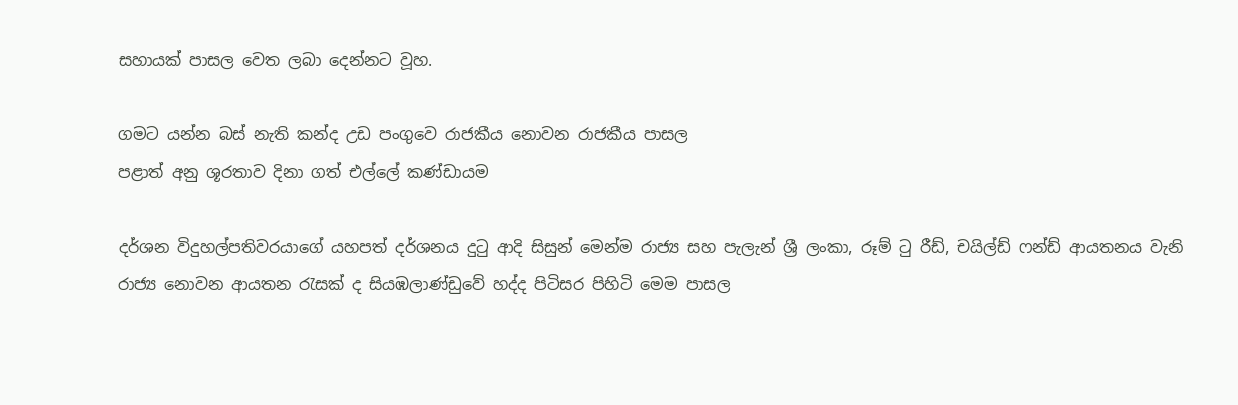සහායක් පාසල වෙත ලබා දෙන්නට වූහ.

ගමට යන්න බස් නැති කන්ද උඩ පංගුවෙ රාජකීය නොවන රාජකීය පාසල
පළාත් අනු ශූරතාව දිනා ගත් එල්ලේ කණ්ඩායම

දර්ශන විදුහල්පතිවරයාගේ යහපත් දර්ශනය දුටු ආදි සිසුන් මෙන්ම රාජ්‍ය සහ පැලැන් ශ්‍රී ලංකා, රූම් ටු රීඩ්, චයිල්ඩ් ෆන්ඩ් ආයතනය වැනි රාජ්‍ය නොවන ආයතන රැසක් ද සියඹලාණ්ඩුවේ හද්ද පිටිසර පිහිටි මෙම පාසල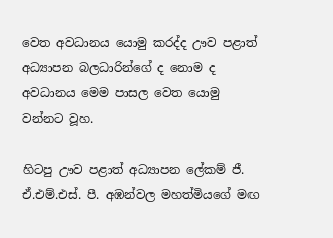වෙත අවධානය යොමු කරද්ද ඌව පළාත් අධ්‍යාපන බලධාරින්ගේ ද නොම ද අවධානය මෙම පාසල වෙත යොමු වන්නට වූහ.

හිටපු ඌව පළාත් අධ්‍යාපන ලේකම් ජී. ඒ.එම්.එස්. පී. අඹන්වල මහත්මියගේ මඟ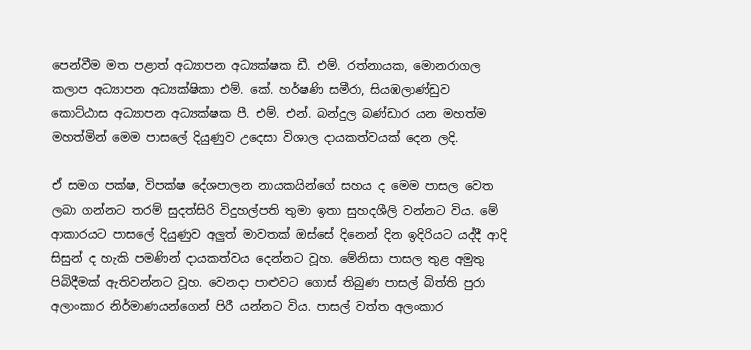පෙන්වීම මත පළාත් අධ්‍යාපන අධ්‍යක්ෂක ඩී. එම්. රත්නායක, මොනරාගල කලාප අධ්‍යාපන අධ්‍යක්ෂිකා එම්. කේ. හර්ෂණි සමීරා, සියඹලාණ්ඩුව කොට්ඨාස අධ්‍යාපන අධ්‍යක්ෂක පී. එම්. එන්. බන්දුල බණ්ඩාර යන මහත්ම මහත්මින් මෙම පාසලේ දියුණුව උදෙසා විශාල දායකත්වයක් දෙන ලදි.

ඒ සමග පක්ෂ, විපක්ෂ දේශපාලන නායකයින්ගේ සහය ද මෙම පාසල වෙත ලබා ගන්නට තරම් සුදත්සිරි විදුහල්පති තුමා ඉතා සුහදශීලි වන්නට විය. මේ ආකාරයට පාසලේ දියුණුව අලුත් මාවතක් ඔස්සේ දිනෙන් දින ඉදිරියට යද්දී ආදි සිසුන් ද හැකි පමණින් දායකත්වය දෙන්නට වූහ. මේනිසා පාසල තුළ අමුතු පිබිදීමක් ඇතිවන්නට වූහ. වෙනදා පාළුවට ගොස් තිබුණ පාසල් බිත්ති පුරා අලාංකාර නිර්මාණයන්ගෙන් පිරී යන්නට විය. පාසල් වත්ත අලංකාර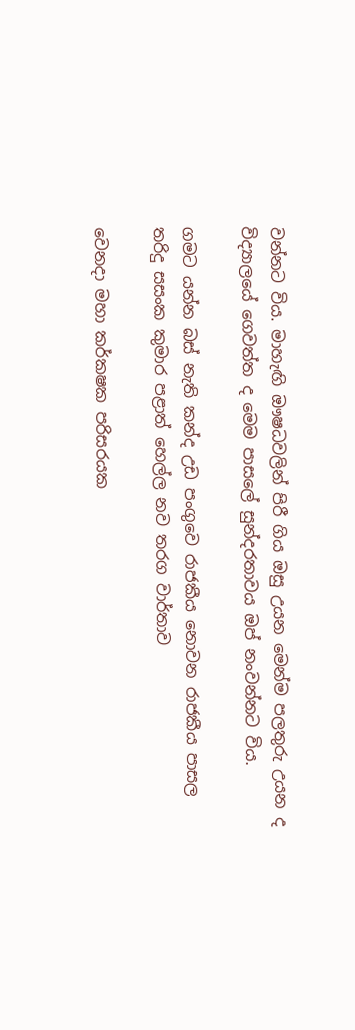වන්නට විය. මාහැඟි ඖෂධවලින් පිරී ගිය ඔසු උයන මෙන්ම පලතුරු උයන ද විද්‍යාලයේ ගෙවත්ත ද මෙම පාසලේ සුන්දරතාවය ඔප් නංවන්නට විය.

ගමට යන්න බස් නැති කන්ද උඩ පංගුවෙ රාජකීය නොවන රාජකීය පාසල
තරිදු සසංක කුමාර පළාත් හෙල්ල නව තරග වාර්තාව

වෙනදා මහා කර්කෂක පරිසරයක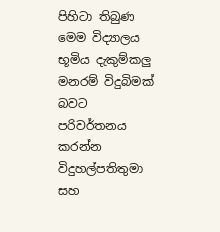පිහිටා තිබුණ මෙම විද්‍යාලය භූමිය දැකුම්කලු මනරම් විදුබිමක් බවට පරිවර්තනය කරන්න විදුහල්පතිතුමා සහ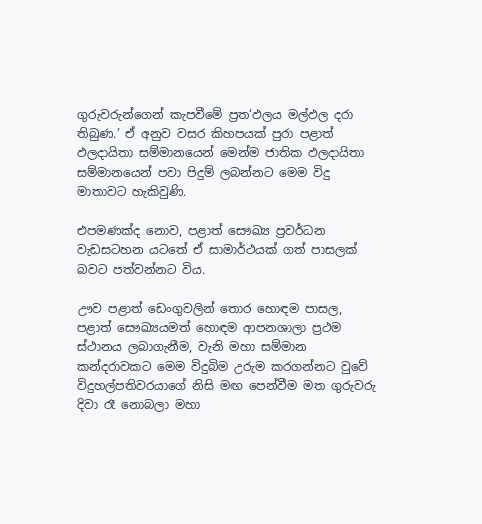ගුරුවරුන්ගෙන් කැපවීමේ ප්‍රත‘ඵලය මල්ඵල දරා තිබුණ.’ ඒ අනුව වසර කිහපයක් පුරා පළාත් ඵලදායිතා සම්මානයෙන් මෙන්ම ජාතික ඵලදායිතා සම්මානයෙන් පවා පිදුම් ලබන්නට මෙම විදු මාතාවට හැකිවුණි.

එපමණක්ද නොව, පළාත් සෞඛ්‍ය ප්‍රවර්ධන වැඩසටහන යටතේ ඒ සාමාර්ථයක් ගත් පාසලක් බවට පත්වන්නට විය.

ඌව පළාත් ඩෙංගුවලින් තොර හොඳම පාසල, පළාත් සෞඛ්‍යයමත් හොඳම ආපනශාලා ප්‍රථම ස්ථානය ලබාගැනීම, වැනි මහා සම්මාන කන්දරාවකට මෙම විදුබිම උරුම කරගන්නට වුවේ විදුහල්පතිවරයාගේ නිසි මඟ පෙන්වීම මත ගුරුවරු දිවා රෑ නොබලා මහා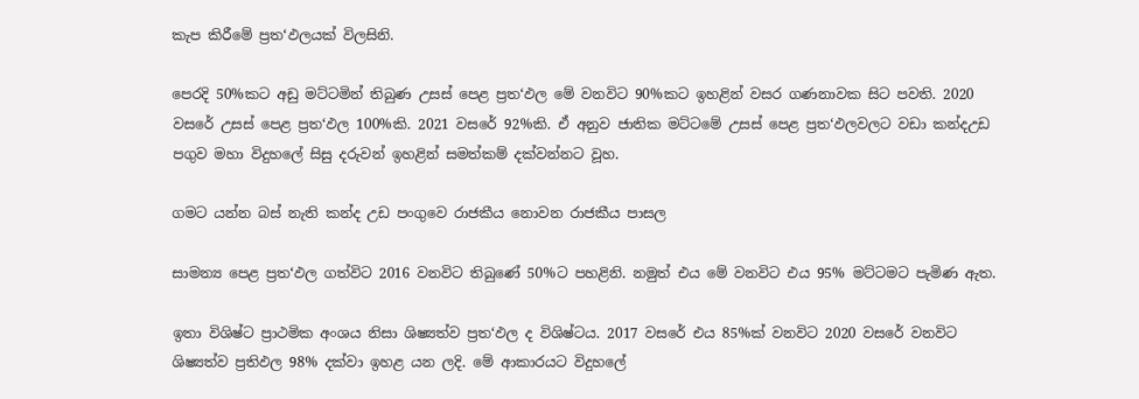කැප කිරීමේ ප්‍රත‘ඵලයක් විලසිනි.

පෙරදි 50%කට අඩු මට්ටමින් තිබුණ උසස් පෙළ ප්‍රත‘ඵල මේ වනවිට 90%කට ඉහළින් වසර ගණනාවක සිට පවති. 2020 වසරේ උසස් පෙළ ප්‍රත‘ඵල 100%කි. 2021 වසරේ 92%කි. ඒ අනුව ජාතික මට්ටමේ උසස් පෙළ ප්‍රත‘ඵලවලට වඩා කන්දඋඩ පගුව මහා විදුහලේ සිසු දරුවන් ඉහළින් සමත්කම් දක්වන්නට වූහ.

ගමට යන්න බස් නැති කන්ද උඩ පංගුවෙ රාජකීය නොවන රාජකීය පාසල

සාමන්‍ය පෙළ ප්‍රත‘ඵල ගත්විට 2016 වනවිට තිබුණේ 50%ට පහළිනි. නමුත් එය මේ වනවිට එය 95% මට්ටමට පැමිණ ඇත.

ඉතා විශිෂ්ට ප්‍රාථමික අංශය නිසා ශිෂ්‍යත්ව ප්‍රත‘ඵල ද විශිෂ්ටය. 2017 වසරේ එය 85%ක් වනවිට 2020 වසරේ වනවිට ශිෂ්‍යත්ව ප්‍රතිඵල 98% දක්වා ඉහළ යන ලදි. මේ ආකාරයට විදුහලේ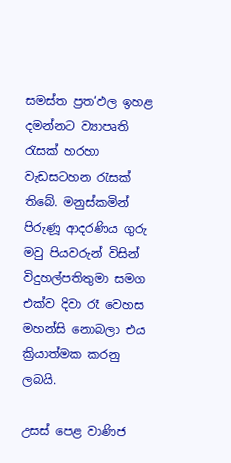සමස්ත ප්‍රත‘ඵල ඉහළ දමන්නට ව්‍යාපෘති රැසක් හරහා වැඩසටහන රැසක් තිබේ. මනුස්කමින් පිරුණූ ආදරණිය ගුරු මවු පියවරුන් විසින් විදුහල්පතිතුමා සමග එක්ව දිවා රෑ වෙහස මහන්සි නොබලා එය ක්‍රියාත්මක කරනු ලබයි.

උසස් පෙළ වාණිජ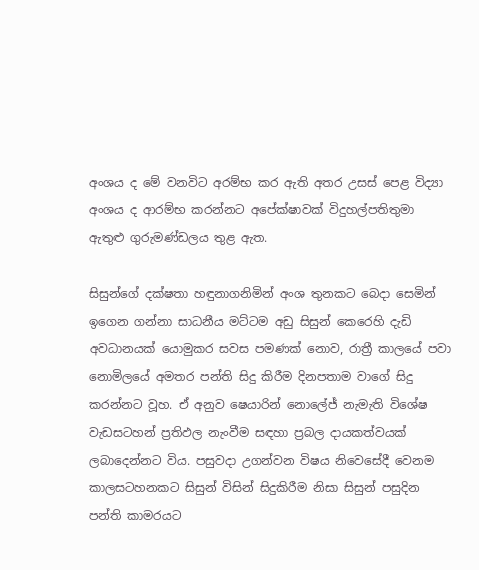අංශය ද මේ වනවිට අරම්භ කර ඇති අතර උසස් පෙළ විද්‍යා අංශය ද ආරම්භ කරන්නට අපේක්ෂාවක් විදුහල්පතිතුමා ඇතුළු ගුරුමණ්ඩලය තුළ ඇත.

සිසුන්ගේ දක්ෂතා හඳුනාගනිමින් අංශ තුනකට බෙදා සෙමින් ඉගෙන ගන්නා සාධනීය මට්ටම අඩු සිසුන් කෙරෙහි දැඩි අවධානයක් යොමුකර සවස පමණක් නොව, රාත්‍රී කාලයේ පවා නොමිලයේ අමතර පන්ති සිදු කිරීම දිනපතාම වාගේ සිදු කරන්නට වූහ. ඒ අනුව ෂෙයාරින් නොලේජ් නැමැති විශේෂ වැඩසටහන් ප්‍රතිඵල නැංවීම සඳහා ප්‍රබල දායකත්වයක් ලබාදෙන්නට විය. පසුවදා උගන්වන විෂය නිවෙසේදී වෙනම කාලසටහනකට සිසුන් විසින් සිදුකිරීම නිසා සිසුන් පසුදින පන්ති කාමරයට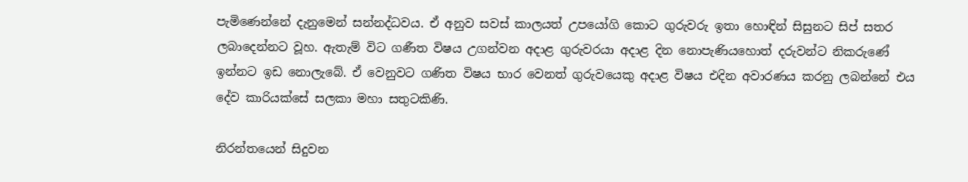පැමිණෙන්නේ දැනුමෙන් සන්නද්ධවය. ඒ අනුව සවස් කාලයත් උපයෝගි කොට ගුරුවරු ඉතා හොඳින් සිසුනට සිප් සතර ලබාදෙන්නට වූහ. ඇතැම් විට ගණීත විෂය උගන්වන අදාළ ගුරුවරයා අදාළ දින නොපැණියහොත් දරුවන්ට නිකරුණේ ඉන්නට ඉඩ නොලැබේ. ඒ වෙනුවට ගණිත විෂය භාර වෙනත් ගුරුවයෙකු අදාළ විෂය එදින අවාරණය කරනු ලබන්නේ එය දේව කාරියක්සේ සලකා මහා සතුටකිණි.

නිරන්තයෙන් සිදුවන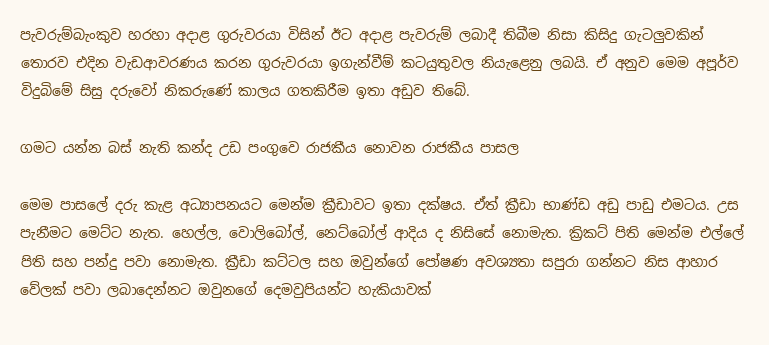පැවරුම්බැංකුව හරහා අදාළ ගුරුවරයා විසින් ඊට අදාළ පැවරුම් ලබාදී තිබීම නිසා කිසිදු ගැටලුවකින් තොරව එදින වැඩආවරණය කරන ගුරුවරයා ඉගැන්වීම් කටයුතුවල නියැළෙනු ලබයි. ඒ අනුව මෙම අපූර්ව විදුබිමේ සිසු දරුවෝ නිකරුණේ කාලය ගතකිරීම ඉතා අඩුව තිබේ.

ගමට යන්න බස් නැති කන්ද උඩ පංගුවෙ රාජකීය නොවන රාජකීය පාසල

මෙම පාසලේ දරු කැළ අධ්‍යාපනයට මෙන්ම ක්‍රීඩාවට ඉතා දක්ෂය. ඒත් ක්‍රීඩා භාණ්ඩ අඩු පාඩු එමටය. උස පැනීමට මෙට්ට නැත. හෙල්ල, වොලිබෝල්, නෙට්බෝල් ආදිය ද නිසිසේ නොමැත. ක්‍රිකට් පිති මෙන්ම එල්ලේ පිති සහ පන්දු පවා නොමැත. ක්‍රීඩා කට්ටල සහ ඔවුන්ගේ පෝෂණ අවශ්‍යතා සපුරා ගන්නට නිස ආහාර වේලක් පවා ලබාදෙන්නට ඔවුනගේ දෙමවුපියන්ට හැකියාවක්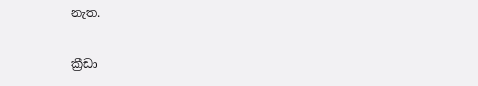නැත.

ක්‍රීඩා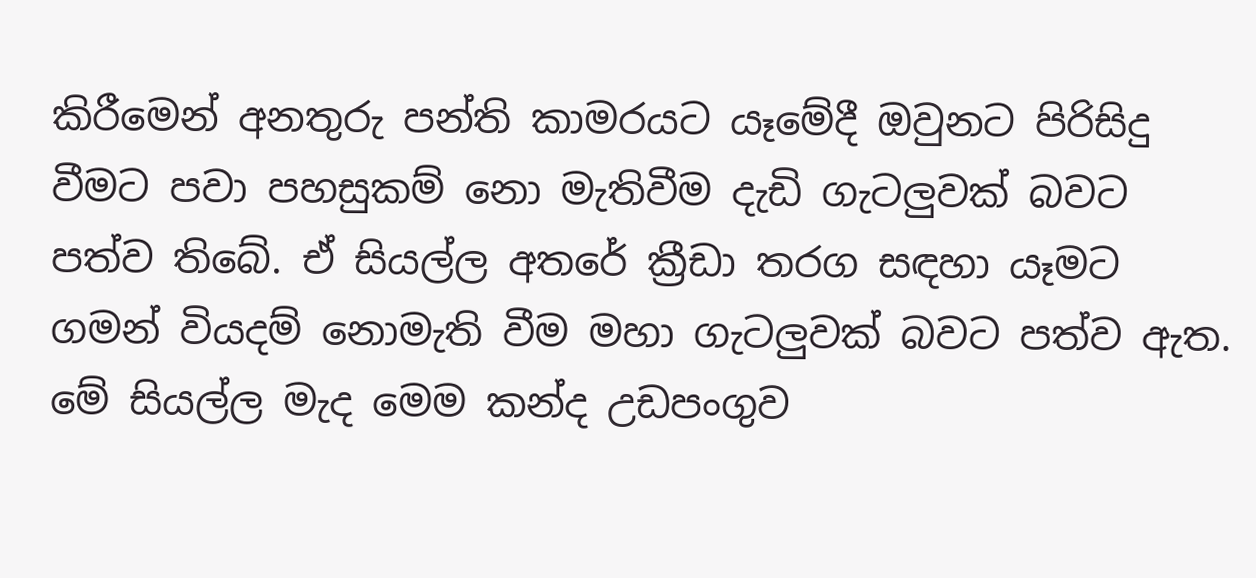කිරීමෙන් අනතුරු පන්ති කාමරයට යෑමේදී ඔවුනට පිරිසිදු වීමට පවා පහසුකම් නො මැතිවීම දැඩි ගැටලුවක් බවට පත්ව තිබේ. ඒ සියල්ල අතරේ ක්‍රීඩා තරග සඳහා යෑමට ගමන් වියදම් නොමැති වීම මහා ගැටලුවක් බවට පත්ව ඇත. මේ සියල්ල මැද මෙම කන්ද උඩපංගුව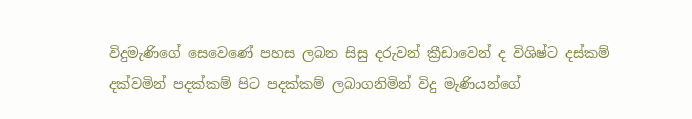විදුමැණිගේ සෙවෙණේ පහස ලබන සිසු දරුවන් ක්‍රීඩාවෙන් ද විශිෂ්ට දස්කම් දක්වමින් පදක්කම් පිට පදක්කම් ලබාගනිමින් විදු මැණියන්ගේ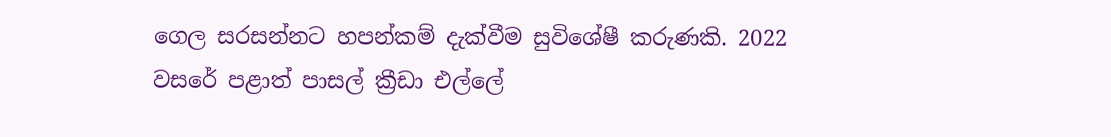ගෙල සරසන්නට හපන්කම් දැක්වීම සුවිශේෂී කරුණකි. 2022 වසරේ පළාත් පාසල් ක්‍රීඩා එල්ලේ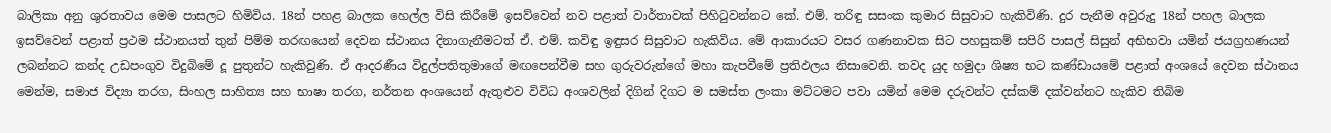බාලිකා අනු ශුරතාවය මෙම පාසලට හිමිවිය. 18න් පහළ බාලක හෙල්ල විසි කිරීමේ ඉසව්වෙන් නව පළාත් වාර්තාවක් පිහිටුවන්නට කේ. එම්. තරිඳු සසංක කුමාර සිසුවාට හැකිවිණි. දුර පැනීම අවුරුදු 18න් පහල බාලක ඉසව්වෙන් පළාත් ප්‍රථම ස්ථානයත් තුන් පිම්ම තරඟයෙන් දෙවන ස්ථානය දිනාගැනීමටත් ඒ. එම්. කවිඳු ඉඳුසර සිසුවාට හැකිවිය. මේ ආකාරයට වසර ගණනාවක සිට පහසුකම් සපිරි පාසල් සිසුන් අභිභවා යමින් ජයග්‍රහණයන් ලබන්නට කන්ද උඩපංගුව විදුබිමේ දූ පුතුන්ට හැකිවුණි. ඒ ආදරණීය විදුල්පතිතුමාගේ මඟපෙන්වීම සහ ගුරුවරුන්ගේ මහා කැපවීමේ ප්‍රතිඵලය නිසාවෙනි. තවද යුද හමුදා ශිෂ්‍ය භට කණ්ඩායමේ පළාත් අංශයේ දෙවන ස්ථානය මෙන්ම, සමාජ විද්‍යා තරග, සිංහල සාහිත්‍ය සහ භාෂා තරග, නර්තන අංශයෙන් ඇතුළුව විවිධ අංශවලින් දිගින් දිගට ම සමස්ත ලංකා මට්ටමට පවා යමින් මෙම දරුවන්ට දස්කම් දක්වන්නට හැකිව තිබිම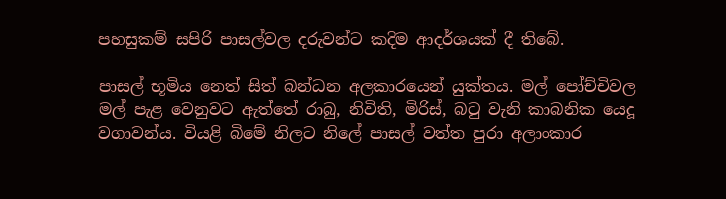පහසුකම් සපිරි පාසල්වල දරුවන්ට කදිම ආදර්ශයක් දී තිබේ.

පාසල් භූමිය නෙත් සිත් බන්ධන අලකාරයෙන් යුක්තය. මල් පෝච්චිවල මල් පැළ වෙනුවට ඇත්තේ රාබු, නිවිති, මිරිස්, බටු වැනි කාබනික යෙදූ වගාවන්ය. වියළි බිමේ නිලට නිලේ පාසල් වත්ත පුරා අලාංකාර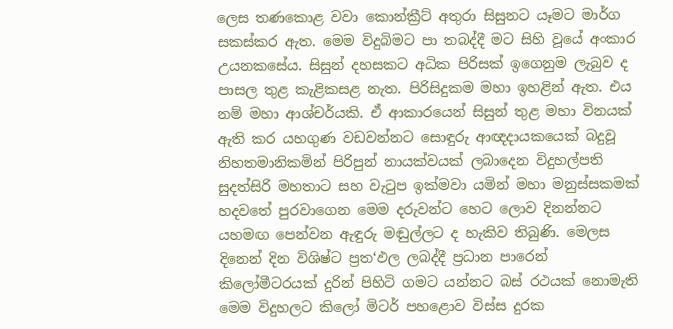ලෙස තණකොළ වවා කොන්ක්‍රීට් අතුරා සිසුනට යෑමට මාර්ග සකස්කර ඇත. මෙම විදුබිමට පා තබද්දී මට සිහි වූයේ අංකාර උයනකසේය. සිසුන් දහසකට අධික පිරිසක් ඉගෙනුම ලැබුව ද පාසල තුළ කැළිකසළ නැත. පිරිසිදුකම මහා ඉහළින් ඇත. එය නම් මහා ආශ්චර්යකි. ඒ ආකාරයෙන් සිසුන් තුළ මහා විනයක් ඇති කර යහගුණ වඩවන්නට සොඳුරු ආඥදායකයෙක් බදුවූ නිහතමානිකමින් පිරිපුන් නායක්වයක් ලබාදෙන විදුහල්පති සුදත්සිරි මහතාට සහ වැටුප ඉක්මවා යමින් මහා මනුස්සකමක් හදවතේ පුරවාගෙන මෙම දරුවන්ට හෙට ලොව දිනන්නට යහමඟ පෙන්වන ඇඳුරු මඬුල්ලට ද හැකිව තිබුණි. මෙලස දිනෙන් දින විශිෂ්ට ප්‍රත‘ඵල ලබද්දී ප්‍රධාන පාරෙන් කිලෝමීටරයක් දුරින් පිහිටි ගමට යන්නට බස් රථයක් නොමැති මෙම විදුහලට කිලෝ මිටර් පහළොව විස්ස දුරක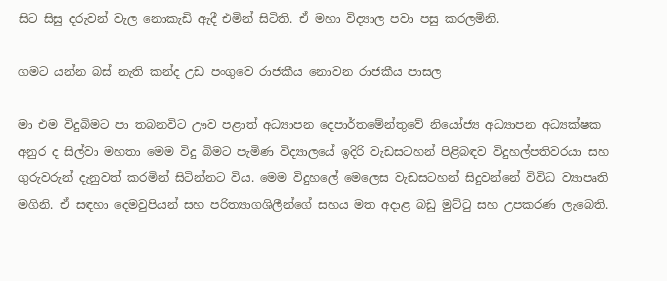සිට සිසු දරුවන් වැල නොකැඩි ඇදී එමින් සිටිති. ඒ මහා විද්‍යාල පවා පසු කරලමිනි.

ගමට යන්න බස් නැති කන්ද උඩ පංගුවෙ රාජකීය නොවන රාජකීය පාසල

මා එම විදුබිමට පා තබනවිට ඌව පළාත් අධ්‍යාපන දෙපාර්තමේන්තුවේ නියෝජ්‍ය අධ්‍යාපන අධ්‍යක්ෂක අනුර ද සිල්වා මහතා මෙම විදු බිමට පැමිණ විද්‍යාලයේ ඉදිරි වැඩසටහන් පිළිබඳව විදුහල්පතිවරයා සහ ගුරුවරුන් දැනුවත් කරමින් සිටින්නට විය. මෙම විදුහලේ මෙලෙස වැඩසටහන් සිදුවන්නේ විවිධ ව්‍යාපෘති මගිනි. ඒ සඳහා දෙමවුපියන් සහ පරිත්‍යාගශිලීන්ගේ සහය මත අදාළ බඩු මුට්ටු සහ උපකරණ ලැබෙති.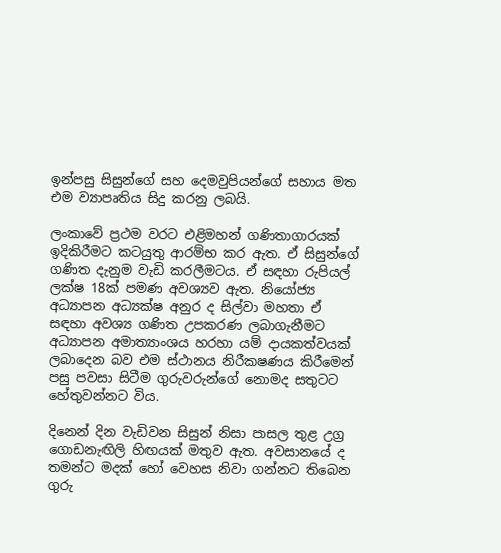ඉන්පසු සිසුන්ගේ සහ දෙමවුපියන්ගේ සහාය මත එම ව්‍යාපෘතිය සිදු කරනු ලබයි.

ලංකාවේ ප්‍රථම වරට එළිමහන් ගණිතාගාරයක් ඉදිකිරීමට කටයුතු ආරම්භ කර ඇත. ඒ සිසුන්ගේ ගණිත දැනුම වැඩි කරලීමටය. ඒ සඳහා රුපියල් ලක්ෂ 18ක් පමණ අවශ්‍යව ඇත. නියෝජ්‍ය අධ්‍යාපන අධ්‍යක්ෂ අනුර ද සිල්වා මහතා ඒ සඳහා අවශ්‍ය ගණිත උපකරණ ලබාගැනීමට අධ්‍යාපන අමාත්‍යාංශය හරහා යම් දායකත්වයක් ලබාදෙන බව එම ස්ථානය නිරීකෂණය කිරීමෙන් පසු පවසා සිටීම ගුරුවරුන්ගේ නොමද සතුටට හේතුවන්නට විය.

දිනෙන් දින වැඩිවන සිසුන් නිසා පාසල තුළ උග්‍ර ගොඩනැඟිලි හිඟයක් මතුව ඇත. අවසානයේ ද තමන්ට මදක් හෝ වෙහස නිවා ගන්නට තිබෙන ගුරු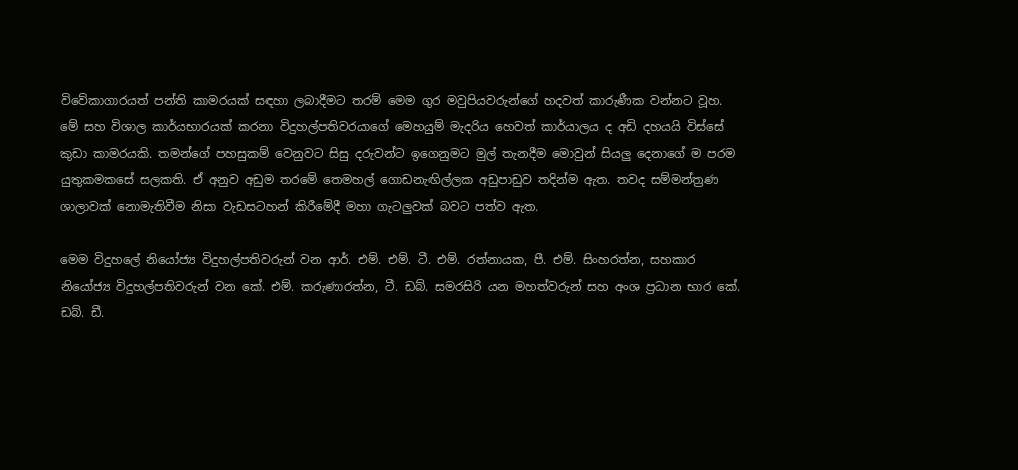විවේකාගාරයත් පන්ති කාමරයක් සඳහා ලබාදීමට තරම් මෙම ගුර මවුපියවරුන්ගේ හදවත් කාරුණීක වන්නට වූහ. මේ සහ විශාල කාර්යභාරයක් කරනා විදුහල්පතිවරයාගේ මෙහයුම් මැදරිය හෙවත් කාර්යාලය ද අඩි දහයයි විස්සේ කුඩා කාමරයකි. තමන්ගේ පහසුකම් වෙනුවට සිසු දරුවන්ට ඉගෙනුමට මුල් තැනදීම මොවුන් සියලු දෙනාගේ ම පරම යුතුකමකසේ සලකති. ඒ අනුව අඩුම තරමේ තෙමහල් ගොඩනැඟිල්ලක අඩුපාඩුව තදින්ම ඇත. තවද සම්මන්ත්‍රණ ශාලාවක් නොමැතිවීම නිසා වැඩසටහන් කිරීමේදී මහා ගැටලුවක් බවට පත්ව ඇත.

මෙම විදුහලේ නියෝජ්‍ය විදුහල්පතිවරුන් වන ආර්. එම්. එම්. ටී. එම්. රත්නායක, පී. එම්. සිංහරත්න, සහකාර නියෝජ්‍ය විදුහල්පතිවරුන් වන කේ. එම්. කරුණාරත්න, ටී. ඩබ්. සමරසිරි යන මහත්වරුන් සහ අංශ ප්‍රධාන භාර කේ. ඩබ්. ඩී.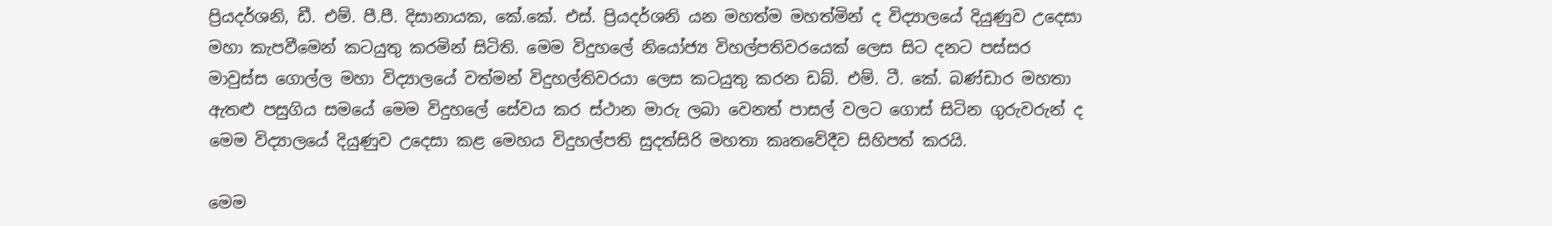ප්‍රියදර්ශනි, ඩී. එම්. පී.පී. දිසානායක, කේ.කේ. එස්. ප්‍රියදර්ශනි යන මහත්ම මහත්මින් ද විද්‍යාලයේ දියුණුව උදෙසා මහා කැපවීමෙන් කටයුතු කරමින් සිටිති. මෙම විදුහලේ නියෝජ්‍ය විහල්පතිවරයෙක් ලෙස සිට දනට පස්සර මාවුස්ස ගොල්ල මහා විද්‍යාලයේ වත්මන් විදුහල්තිවරයා ලෙස කටයුතු කරන ඩබ්. එම්. ටී. කේ. බණ්ඩාර මහතා ඇතළු පසුගිය සමයේ මෙම විදුහලේ සේවය කර ස්ථාන මාරු ලබා වෙනත් පාසල් වලට ගොස් සිටින ගුරුවරුන් ද මෙම විද්‍යාලයේ දියුණුව උදෙසා කළ මෙහය විදුහල්පති සුදත්සිරි මහතා කෘතවේදීව සිහිපත් කරයි.

මෙම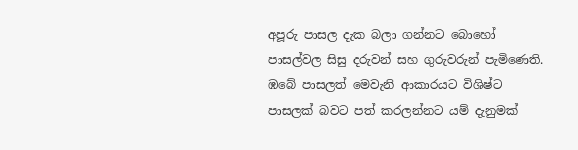අපූරු පාසල දැක බලා ගන්නට බොහෝ පාසල්වල සිසු දරුවන් සහ ගුරුවරුන් පැමිණෙති. ඹබේ පාසලත් මෙවැනි ආකාරයට විශිෂ්ට පාසලක් බවට පත් කරලන්නට යම් දැනුමක්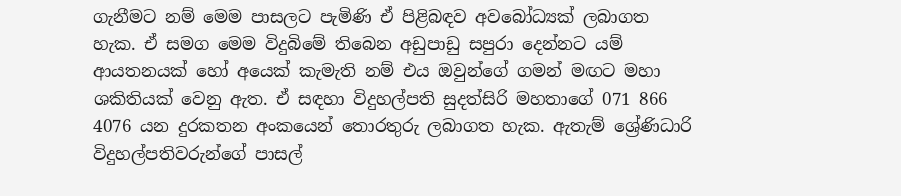ගැනීමට නම් මෙම පාසලට පැමිණි ඒ පිළිබඳව අවබෝධ්‍යක් ලබාගත හැක. ඒ සමග මෙම විදුබිමේ තිබෙන අඩුපාඩු සපුරා දෙන්නට යම් ආයතනයක් හෝ අයෙක් කැමැති නම් එය ඔවුන්ගේ ගමන් මඟට මහා ශකිතියක් වෙනු ඇත. ඒ සඳහා විදුහල්පති සුදත්සිරි මහතාගේ 071 866 4076 යන දුරකතන අංකයෙන් තොරතුරු ලබාගත හැක. ඇතැම් ශ්‍රේණිධාරි විදුහල්පතිවරුන්ගේ පාසල්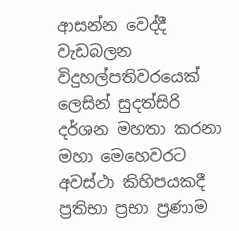ආසන්න වෙද්දී වැඩබලන විදුහල්පතිවරයෙක් ලෙසින් සුදත්සිරි දර්ශන මහතා කරනා මහා මෙහෙවරට අවස්ථා කිහිපයකදී ප්‍රතිභා ප්‍රභා ප්‍රණාම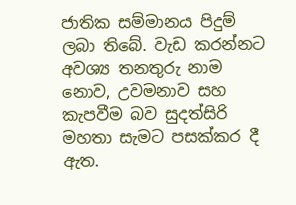ජාතික සම්මානය පිදුම් ලබා තිබේ. වැඩ කරන්නට අවශ්‍ය තනතුරු නාම නොව, උවමනාව සහ කැපවීම බව සුදත්සිරි මහතා සැමට පසක්කර දී ඇත.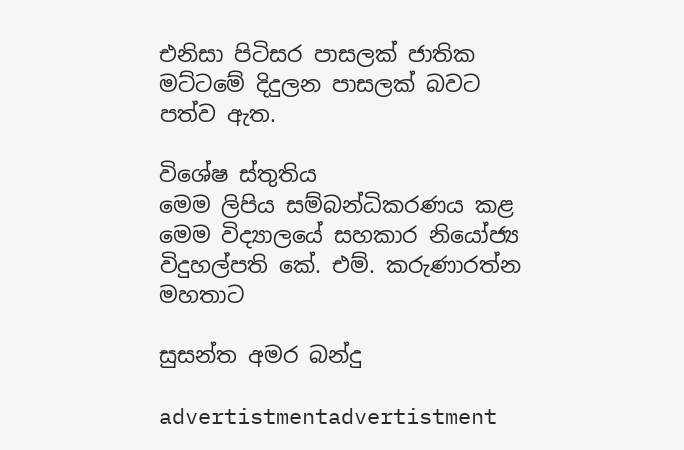එනිසා පිටිසර පාසලක් ජාතික මට්ටමේ දිදුලන පාසලක් බවට පත්ව ඇත.

විශේෂ ස්තුතිය
මෙම ලිපිය සම්බන්ධිකරණය කළ මෙම විද්‍යාලයේ සහකාර නියෝජ්‍ය විදුහල්පති කේ. එම්. කරුණාරත්න මහතාට

සුසන්ත අමර බන්දු

advertistmentadvertistment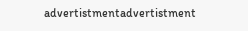advertistmentadvertistment